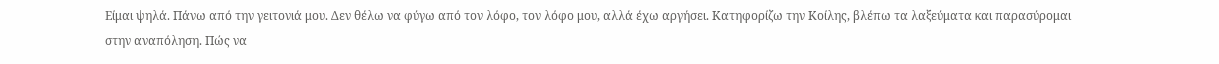Είμαι ψηλά. Πάνω από την γειτονιά μου. Δεν θέλω να φύγω από τον λόφο, τον λόφο μου, αλλά έχω αργήσει. Κατηφορίζω την Κοίλης, βλέπω τα λαξεύματα και παρασύρομαι στην αναπόληση. Πώς να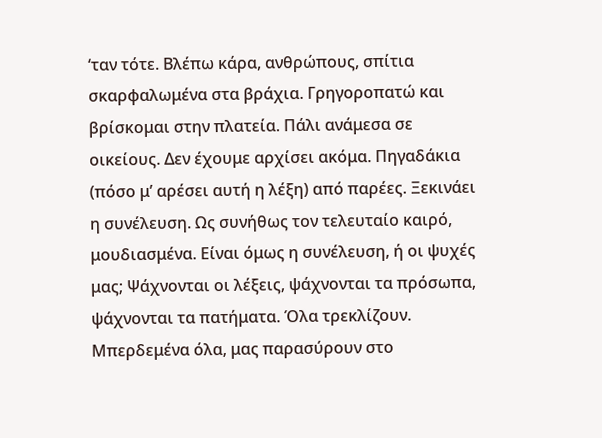‘ταν τότε. Βλέπω κάρα, ανθρώπους, σπίτια σκαρφαλωμένα στα βράχια. Γρηγοροπατώ και βρίσκομαι στην πλατεία. Πάλι ανάμεσα σε οικείους. Δεν έχουμε αρχίσει ακόμα. Πηγαδάκια (πόσο μ’ αρέσει αυτή η λέξη) από παρέες. Ξεκινάει η συνέλευση. Ως συνήθως τον τελευταίο καιρό, μουδιασμένα. Είναι όμως η συνέλευση, ή οι ψυχές μας; Ψάχνονται οι λέξεις, ψάχνονται τα πρόσωπα, ψάχνονται τα πατήματα. Όλα τρεκλίζουν. Μπερδεμένα όλα, μας παρασύρουν στο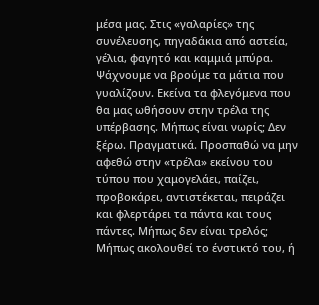μέσα μας. Στις «γαλαρίες» της συνέλευσης, πηγαδάκια από αστεία, γέλια, φαγητό και καμμιά μπύρα. Ψάχνουμε να βρούμε τα μάτια που γυαλίζουν. Εκείνα τα φλεγόμενα που θα μας ωθήσουν στην τρέλα της υπέρβασης. Μήπως είναι νωρίς; Δεν ξέρω. Πραγματικά. Προσπαθώ να μην αφεθώ στην «τρέλα» εκείνου του τύπου που χαμογελάει, παίζει, προβοκάρει, αντιστέκεται, πειράζει και φλερτάρει τα πάντα και τους πάντες. Μήπως δεν είναι τρελός; Μήπως ακολουθεί το ένστικτό του, ή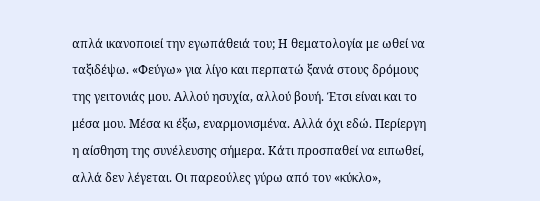απλά ικανοποιεί την εγωπάθειά του; Η θεματολογία με ωθεί να ταξιδέψω. «Φεύγω» για λίγο και περπατώ ξανά στους δρόμους της γειτονιάς μου. Αλλού ησυχία, αλλού βουή. Έτσι είναι και το μέσα μου. Μέσα κι έξω, εναρμονισμένα. Αλλά όχι εδώ. Περίεργη η αίσθηση της συνέλευσης σήμερα. Κάτι προσπαθεί να ειπωθεί, αλλά δεν λέγεται. Οι παρεούλες γύρω από τον «κύκλο»,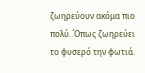ζωηρεύουν ακόμα πιο πολύ. Όπως ζωηρεύει το φυσερό την φωτιά.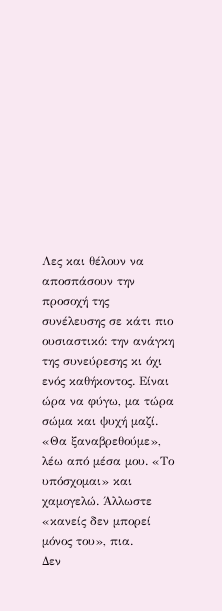Λες και θέλουν να αποσπάσουν την προσοχή της συνέλευσης σε κάτι πιο ουσιαστικό: την ανάγκη της συνεύρεσης κι όχι ενός καθήκοντος. Είναι ώρα να φύγω, μα τώρα σώμα και ψυχή μαζί. «Θα ξαναβρεθούμε», λέω από μέσα μου. «Το υπόσχομαι» και χαμογελώ. Άλλωστε «κανείς δεν μπορεί μόνος του», πια.
Δεν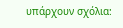υπάρχουν σχόλια: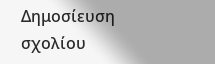Δημοσίευση σχολίου